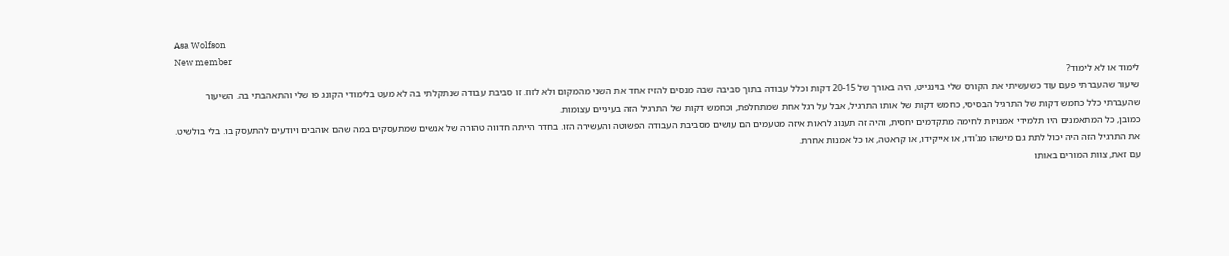Asa Wolfson
New member
לימוד או לא לימוד?
שיעור שהעברתי פעם עוד כשעשיתי את הקורס שלי בוינגייט, היה באורך של 20-15 דקות וכלל עבודה בתוך סביבה שבה מנסים להזיז אחד את השני מהמקום ולא לזוז. זו סביבת עבודה שנתקלתי בה לא מעט בלימודי הקונג פו שלי והתאהבתי בה. השיעור שהעברתי כלל כחמש דקות של התרגיל הבסיסי, כחמש דקות של אותו התרגיל, אבל על רגל אחת שמתחלפת, וכחמש דקות של התרגיל הזה בעיניים עצומות.
כמובן, כל המתאמנים היו תלמידי אמנויות לחימה מתקדמים יחסית, והיה זה תענוג לראות איזה מטעמים הם עושים מסביבת העבודה הפשוטה והעשירה הזו. בחדר הייתה חדווה טהורה של אנשים שמתעסקים במה שהם אוהבים ויודעים להתעסק בו. בלי בולשיט. את התרגיל הזה היה יכול לתת גם מישהו מג'ודו, או אייקידו, או קראטה, או כל אמנות אחרת.
עם זאת, צוות המורים באותו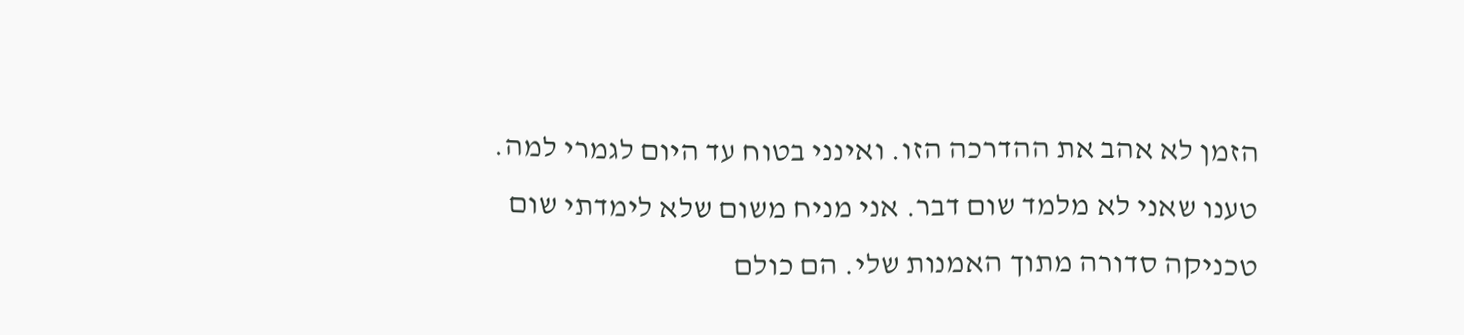הזמן לא אהב את ההדרכה הזו. ואינני בטוח עד היום לגמרי למה. טענו שאני לא מלמד שום דבר. אני מניח משום שלא לימדתי שום טכניקה סדורה מתוך האמנות שלי. הם כולם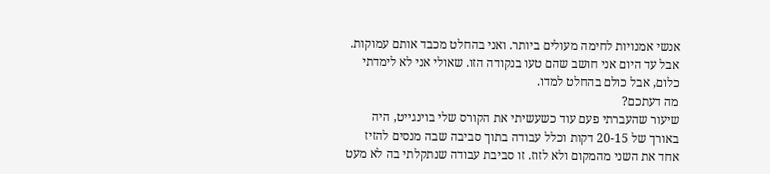אנשי אמנויות לחימה מעולים ביותר. ואני בהחלט מכבד אותם עמוקות. אבל עד היום אני חושב שהם טעו בנקודה הזו. שאולי אני לא לימדתי כלום, אבל כולם בהחלט למדו.
מה דעתכם?
שיעור שהעברתי פעם עוד כשעשיתי את הקורס שלי בוינגייט, היה באורך של 20-15 דקות וכלל עבודה בתוך סביבה שבה מנסים להזיז אחד את השני מהמקום ולא לזוז. זו סביבת עבודה שנתקלתי בה לא מעט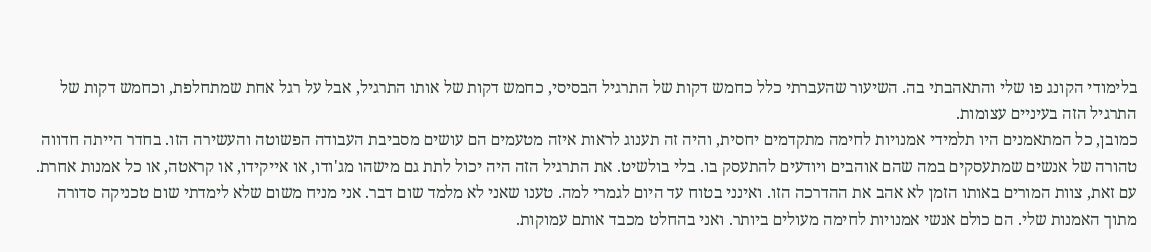בלימודי הקונג פו שלי והתאהבתי בה. השיעור שהעברתי כלל כחמש דקות של התרגיל הבסיסי, כחמש דקות של אותו התרגיל, אבל על רגל אחת שמתחלפת, וכחמש דקות של התרגיל הזה בעיניים עצומות.
כמובן, כל המתאמנים היו תלמידי אמנויות לחימה מתקדמים יחסית, והיה זה תענוג לראות איזה מטעמים הם עושים מסביבת העבודה הפשוטה והעשירה הזו. בחדר הייתה חדווה טהורה של אנשים שמתעסקים במה שהם אוהבים ויודעים להתעסק בו. בלי בולשיט. את התרגיל הזה היה יכול לתת גם מישהו מג'ודו, או אייקידו, או קראטה, או כל אמנות אחרת.
עם זאת, צוות המורים באותו הזמן לא אהב את ההדרכה הזו. ואינני בטוח עד היום לגמרי למה. טענו שאני לא מלמד שום דבר. אני מניח משום שלא לימדתי שום טכניקה סדורה מתוך האמנות שלי. הם כולם אנשי אמנויות לחימה מעולים ביותר. ואני בהחלט מכבד אותם עמוקות.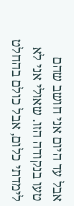אבל עד היום אני חושב שהם טעו בנקודה הזו. שאולי אני לא לימדתי כלום, אבל כולם בהחלט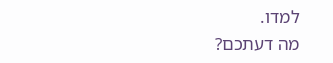למדו.
מה דעתכם?